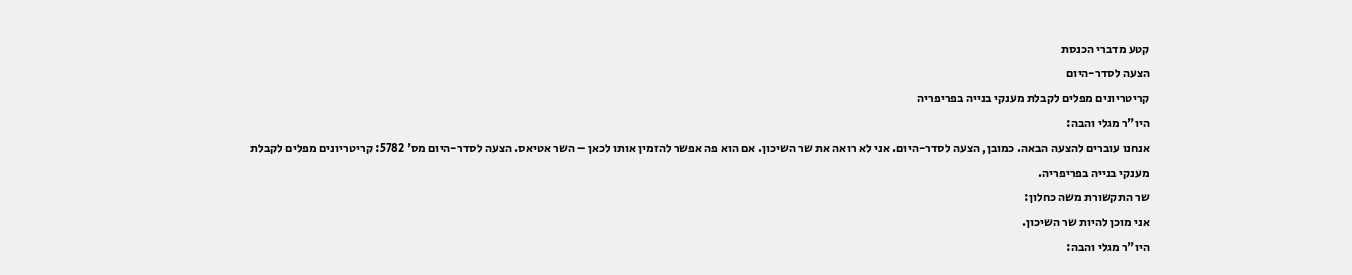קטע מדברי הכנסת
הצעה לסדר-היום
קריטריונים מפלים לקבלת מענקי בנייה בפריפריה
היו"ר מגלי והבה:
אנחנו עוברים להצעה הבאה. כמובן, הצעה לסדר-היום. אני לא רואה את שר השיכון. אם הוא פה אפשר להזמין אותו לכאן – השר אטיאס. הצעה לסדר-היום מס' 5782: קריטריונים מפלים לקבלת מענקי בנייה בפריפריה.
שר התקשורת משה כחלון:
אני מוכן להיות שר השיכון.
היו"ר מגלי והבה: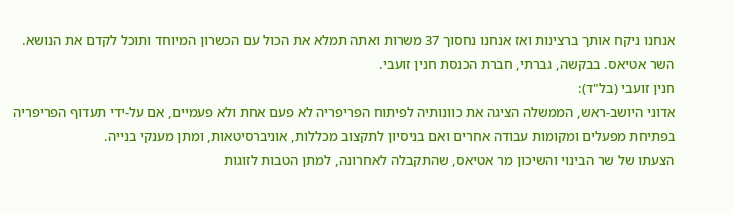אנחנו ניקח אותך ברצינות ואז אנחנו נחסוך 37 משרות ואתה תמלא את הכול עם הכשרון המיוחד ותוכל לקדם את הנושא. השר אטיאס. בבקשה, גברתי, חברת הכנסת חנין זועבי.
חנין זועבי (בל"ד):
אדוני היושב-ראש, הממשלה הציגה את כוונותיה לפיתוח הפריפריה לא פעם אחת ולא פעמיים, אם על-ידי תעדוף הפריפריה בפתיחת מפעלים ומקומות עבודה אחרים ואם בניסיון לתקצוב מכללות, אוניברסיטאות, ומתן מענקי בנייה.
הצעתו של שר הבינוי והשיכון מר אטיאס, שהתקבלה לאחרונה, למתן הטבות לזוגות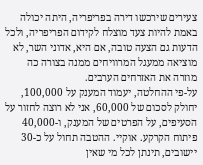צעירים שירכשו דירה בפריפריה, היתה יכולה באמת להיות צעד מוצלח לקידום הפריפריה, ולכל הדעות גם הצעה טובה, אם היא, אדוני השר, לא מוציאה ממעגל המרוויחים ממנה בצורה כה מוזרה את האזרחים הערבים.
על-פי ההחלטה, יעמוד המענק על 100,000, יחולק לסכום של 60,000, אני לא רוצה לחזור על הסעיפים, על הפרטים של המענק, ו-40,000 פיתוח הקרקע. אוקיי. ההטבה תחול על כ-30 יישובים, תינתן לכל מי שאין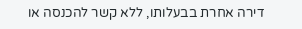דירה אחרת בבעלותו, ללא קשר להכנסה או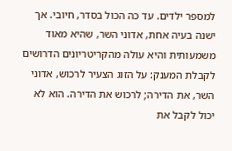למספר ילדים. עד כה הכול בסדר, חיובי. אך ישנה בעיה אחת, אדוני השר, שהיא מאוד משמעותית והיא עולה מהקריטריונים הדרושים לקבלת המענק: על הזוג הצעיר לרכוש, אדוני השר, את הדירה; לרכוש את הדירה. הוא לא יכול לקבל את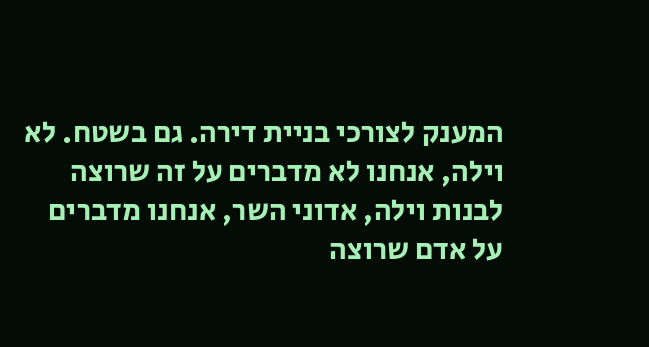המענק לצורכי בניית דירה. גם בשטח. לא וילה, אנחנו לא מדברים על זה שרוצה לבנות וילה, אדוני השר, אנחנו מדברים על אדם שרוצה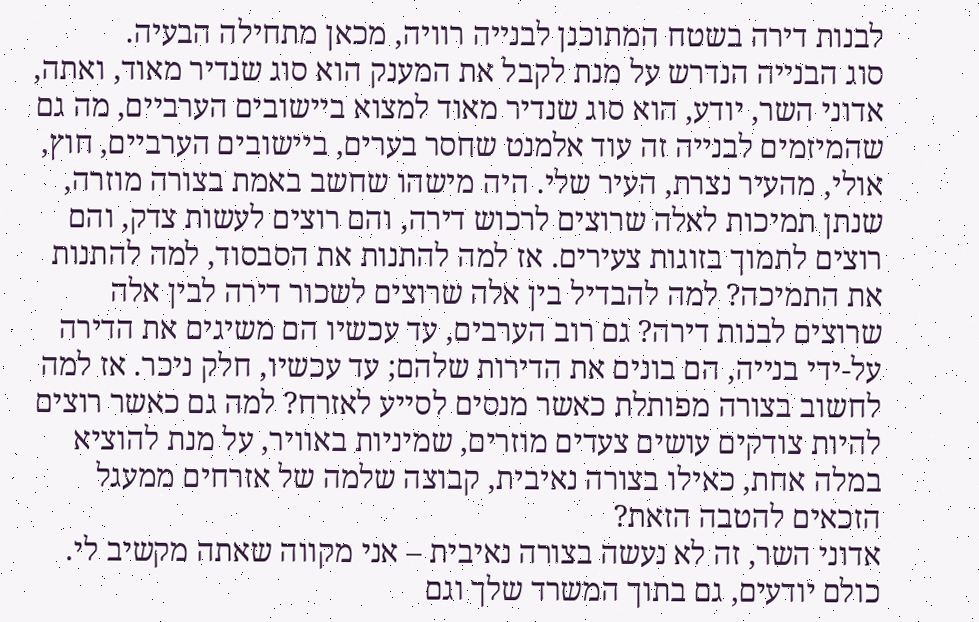לבנות דירה בשטח המתוכנן לבנייה רוויה, מכאן מתחילה הבעיה.
סוג הבנייה הנדרש על מנת לקבל את המענק הוא סוג שנדיר מאוד, ואתה, אדוני השר, יודע, הוא סוג שנדיר מאוד למצוא ביישובים הערביים, מה גם שהמיזמים לבנייה זה עוד אלמנט שחסר בערים, ביישובים הערביים, חוץ, אולי, מהעיר נצרת, העיר שלי. היה מישהו שחשב באמת בצורה מוזרה, שנתן תמיכות לאלה שרוצים לרכוש דירה, והם רוצים לעשות צדק, והם רוצים לתמוך בזוגות צעירים. אז למה להתנות את הסבסוד, למה להתנות את התמיכה? למה להבדיל בין אלה שרוצים לשכור דירה לבין אלה שרוצים לבנות דירה? גם רוב הערבים, עד עכשיו הם משיגים את הדירה על-ידי בנייה, הם בונים את הדירות שלהם; עד עכשיו, חלק ניכר. אז למה לחשוב בצורה מפותלת כאשר מנסים לסייע לאזרח? למה גם כאשר רוצים להיות צודקים עושים צעדים מוזרים, שמיניות באוויר, על מנת להוציא במלה אחת, כאילו בצורה נאיבית, קבוצה שלמה של אזרחים ממעגל הזכאים להטבה הזאת?
אדוני השר, זה לא נעשה בצורה נאיבית – אני מקווה שאתה מקשיב לי. כולם יודעים, גם בתוך המשרד שלך וגם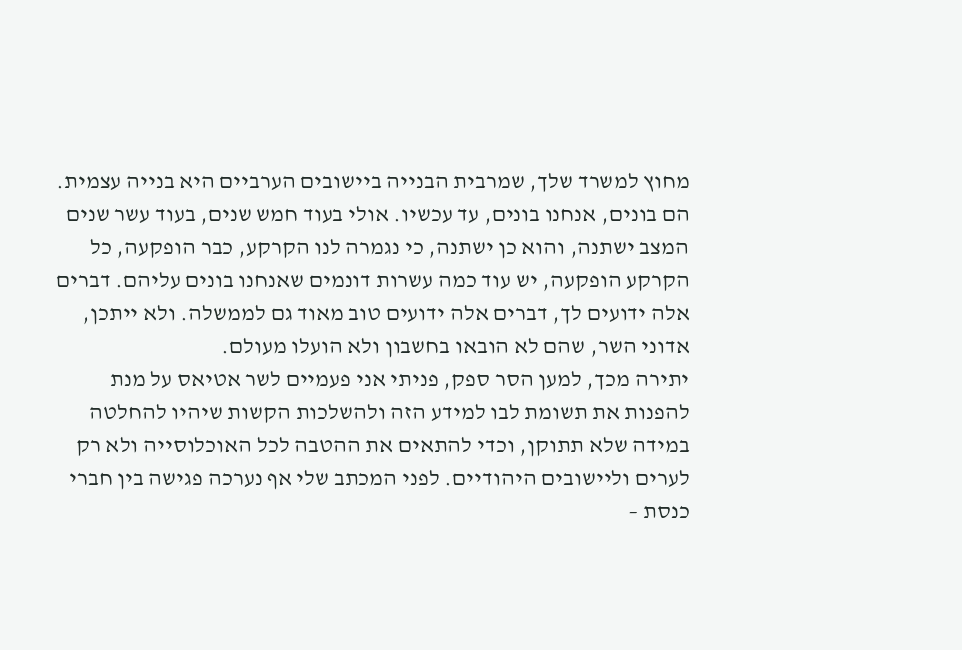מחוץ למשרד שלך, שמרבית הבנייה ביישובים הערביים היא בנייה עצמית. הם בונים, אנחנו בונים, עד עכשיו. אולי בעוד חמש שנים, בעוד עשר שנים המצב ישתנה, והוא כן ישתנה, כי נגמרה לנו הקרקע, כבר הופקעה, כל הקרקע הופקעה, יש עוד כמה עשרות דונמים שאנחנו בונים עליהם. דברים אלה ידועים לך, דברים אלה ידועים טוב מאוד גם לממשלה. ולא ייתכן, אדוני השר, שהם לא הובאו בחשבון ולא הועלו מעולם.
יתירה מכך, למען הסר ספק, פניתי אני פעמיים לשר אטיאס על מנת להפנות את תשומת לבו למידע הזה ולהשלכות הקשות שיהיו להחלטה במידה שלא תתוקן, וכדי להתאים את ההטבה לכל האוכלוסייה ולא רק לערים וליישובים היהודיים. לפני המכתב שלי אף נערכה פגישה בין חברי כנסת –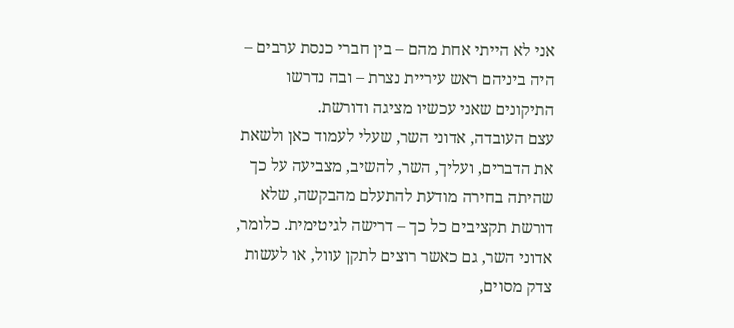אני לא הייתי אחת מהם – בין חברי כנסת ערבים – היה ביניהם ראש עיריית נצרת – ובה נדרשו התיקונים שאני עכשיו מציגה ודורשת.
עצם העובדה, אדוני השר, שעלי לעמוד כאן ולשאת את הדברים, ועליך, השר, להשיב, מצביעה על כך שהיתה בחירה מודעת להתעלם מהבקשה, שלא דורשת תקציבים כל כך – דרישה לגיטימית. כלומר, אדוני השר, גם כאשר רוצים לתקן עוול, או לעשות צדק מסוים,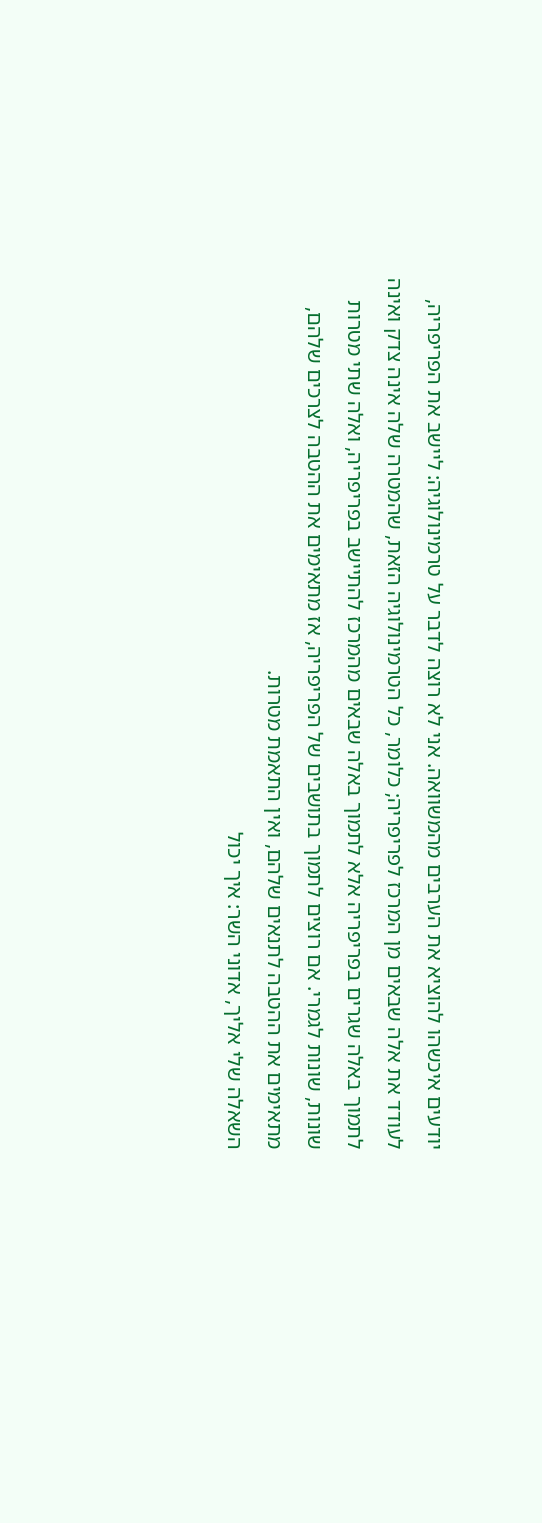יודעים איכשהו להוציא את הערבים מהמשוואה. אני לא רוצה לדבר על טרמינולוגיה: ליישב את הפריפריה, לעודד את אלה שבאים מן המרכז לפריפריה; כלומר, כל הטרמינולוגיה הזאת, שהמטרה שלה אינה צדק ואינה לתמוך באלה שגרים בפריפריה אלא לתמוך באלה שבאים מהמרכז להתיישב בפריפריה, ואלה שתי מטרות שונות, שונות לגמרי. אם רוצים לתמוך בתושבים של הפריפריה, אז מתאימים את ההטבה לצרכים שלהם, מתאימים את ההטבה לתנאים שלהם, ואין התאמת מטרות.
השאלה שלי אליך, אדוני השר: איך יכול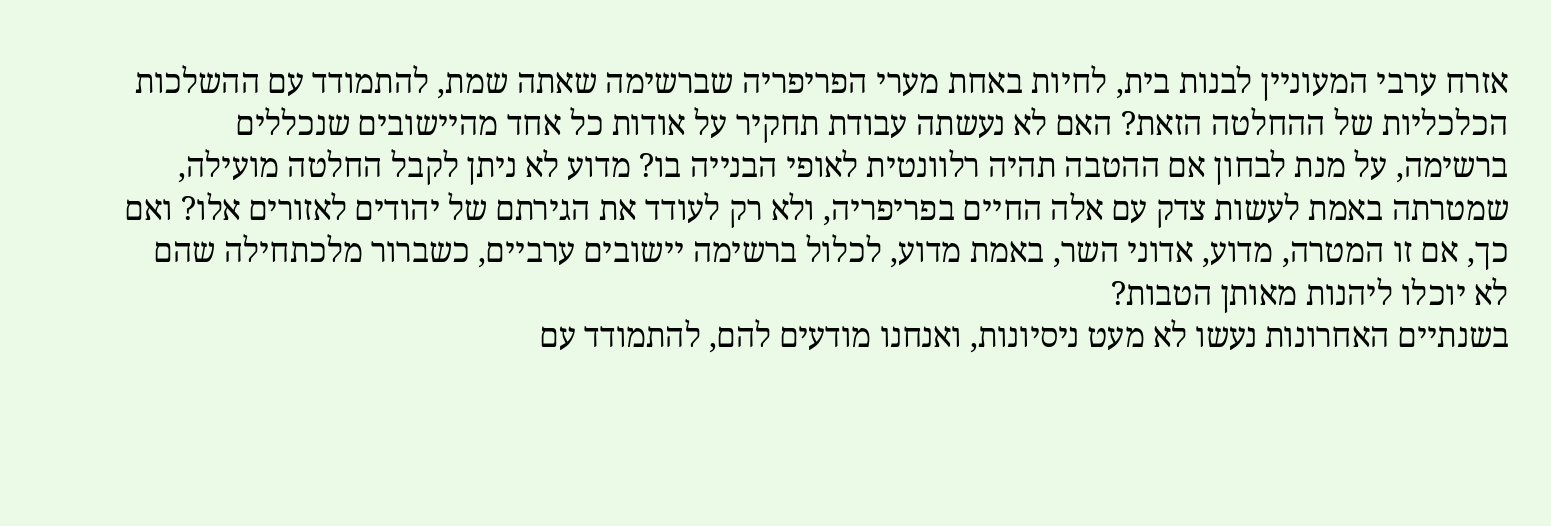אזרח ערבי המעוניין לבנות בית, לחיות באחת מערי הפריפריה שברשימה שאתה שמת, להתמודד עם ההשלכות הכלכליות של ההחלטה הזאת? האם לא נעשתה עבודת תחקיר על אודות כל אחד מהיישובים שנכללים ברשימה, על מנת לבחון אם ההטבה תהיה רלוונטית לאופי הבנייה בו? מדוע לא ניתן לקבל החלטה מועילה, שמטרתה באמת לעשות צדק עם אלה החיים בפריפריה, ולא רק לעודד את הגירתם של יהודים לאזורים אלו? ואם כך, אם זו המטרה, מדוע, אדוני השר, באמת מדוע, לכלול ברשימה יישובים ערביים, כשברור מלכתחילה שהם לא יוכלו ליהנות מאותן הטבות?
בשנתיים האחרונות נעשו לא מעט ניסיונות, ואנחנו מודעים להם, להתמודד עם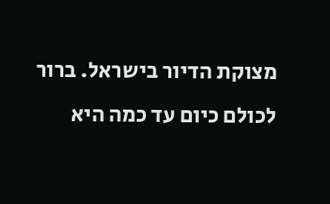מצוקת הדיור בישראל. ברור לכולם כיום עד כמה היא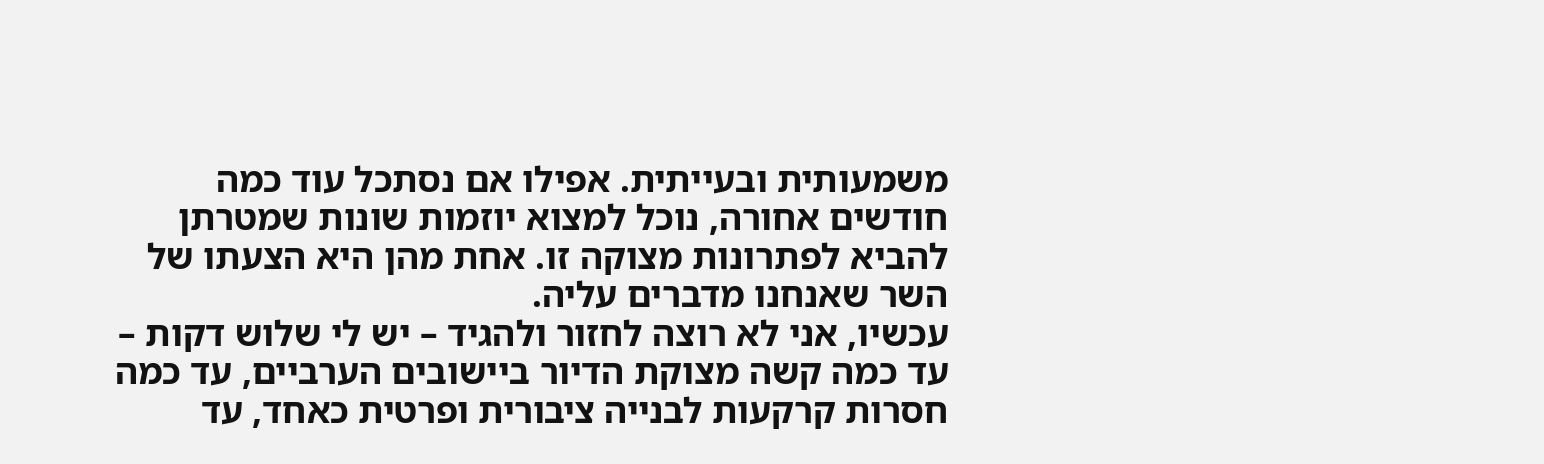משמעותית ובעייתית. אפילו אם נסתכל עוד כמה חודשים אחורה, נוכל למצוא יוזמות שונות שמטרתן להביא לפתרונות מצוקה זו. אחת מהן היא הצעתו של השר שאנחנו מדברים עליה.
עכשיו, אני לא רוצה לחזור ולהגיד – יש לי שלוש דקות – עד כמה קשה מצוקת הדיור ביישובים הערביים, עד כמה חסרות קרקעות לבנייה ציבורית ופרטית כאחד, עד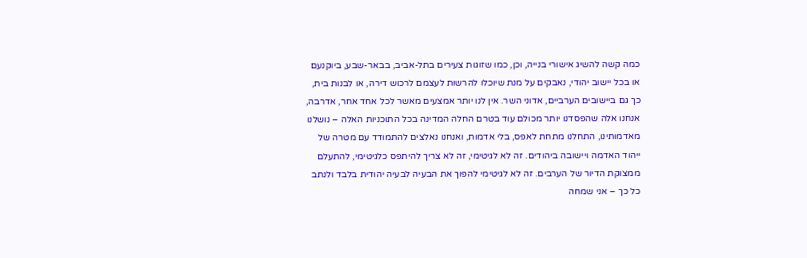כמה קשה להשיג אישורי בנייה, וכן, כמו שזוגות צעירים בתל-אביב, בבאר-שבע, ביוקנעם או בכל יישוב יהודי, נאבקים על מנת שיוכלו להרשות לעצמם לרכוש דירה, או לבנות בית, כך גם ביישובים הערביים, אדוני השר. אין לנו יותר אמצעים מאשר לכל אחד אחר, אדרבה, אנחנו אלה שהפסדנו יותר מכולם עוד בטרם החלה המדינה בכל התוכניות האלה – נושלנו מאדמותינו, התחלנו מתחת לאפס, בלי אדמות, ואנחנו נאלצים להתמודד עם מטרה של ייהוד האדמה ויישובה ביהודים. זה לא לגיטימי, זה לא צריך להיתפס כלגיטימי, להתעלם ממצוקת הדיור של הערבים. זה לא לגיטימי להפוך את הבעיה לבעיה יהודית בלבד ולנתב כל כך – אני שמחה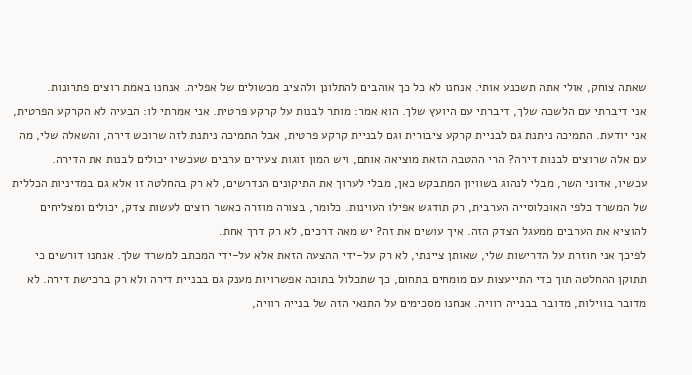שאתה צוחק, אולי אתה תשכנע אותי. אנחנו לא כל כך אוהבים להתלונן ולהציב מכשולים של אפליה. אנחנו באמת רוצים פתרונות.
אני דיברתי עם הלשכה שלך, דיברתי עם היועץ שלך. הוא אמר: מותר לבנות על קרקע פרטית. אני אמרתי לו: הבעיה לא הקרקע הפרטית, אני יודעת. התמיכה ניתנת גם לבניית קרקע ציבורית וגם לבניית קרקע פרטית, אבל התמיכה ניתנת לזה שרוכש דירה, והשאלה שלי, מה עם אלה שרוצים לבנות דירה? הרי ההטבה הזאת מוציאה אותם, ויש המון זוגות צעירים ערבים שעכשיו יכולים לבנות את הדירה.
עכשיו, אדוני השר, מבלי לנהוג בשוויון המתבקש כאן, מבלי לערוך את התיקונים הנדרשים, לא רק בהחלטה זו אלא גם במדיניות הכללית של המשרד כלפי האוכלוסייה הערבית, רק תודגש אפילו העוינות. כלומר, בצורה מוזרה כאשר רוצים לעשות צדק, יכולים ומצליחים להוציא את הערבים ממעגל הצדק הזה. איך עושים את זה? יש מאה דרכים, לא רק דרך אחת.
לפיכך אני חוזרת על הדרישות שלי, שאותן ציינתי, לא רק על-ידי ההצעה הזאת אלא על-ידי המכתב למשרד שלך. אנחנו דורשים כי תתוקן ההחלטה תוך כדי התייעצות עם מומחים בתחום, כך שתכלול בתוכה אפשרויות מענק גם בבניית דירה ולא רק ברכישת דירה. לא מדובר בווילות, מדובר בבנייה רוויה. אנחנו מסכימים על התנאי הזה של בנייה רוויה,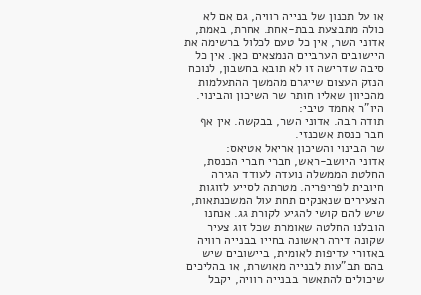או על תכנון של בנייה רוויה, גם אם לא כולה מתבצעת בבת-אחת. אחרת, באמת, אדוני השר, אין כל טעם לכלול ברשימה את היישובים הערביים הנמצאים כאן. אין כל סיבה שדרישה זו לא תובא בחשבון, לנוכח הנזק העצום שייגרם מהמשך ההתעלמות מהכיוון שאליו חותר שר השיכון והבינוי.
היו"ר אחמד טיבי:
תודה רבה. אדוני השר, בבקשה. אין אף חבר כנסת אשכנזי.
שר הבינוי והשיכון אריאל אטיאס:
אדוני היושב-ראש, חברי חברי הכנסת, החלטת הממשלה נועדה לעודד הגירה חיובית לפריפריה. מטרתה לסייע לזוגות הצעירים שנאנקים תחת עול המשכנתאות, שיש להם קושי להגיע לקורת גג. אנחנו הובלנו החלטה שאומרת שכל זוג צעיר שקונה דירה ראשונה בחייו בבנייה רוויה באזורי עדיפות לאומית, ביישובים שיש בהם תב"עות לבנייה מאושרת, או בהליכים שיכולים להתאשר בבנייה רוויה, יקבל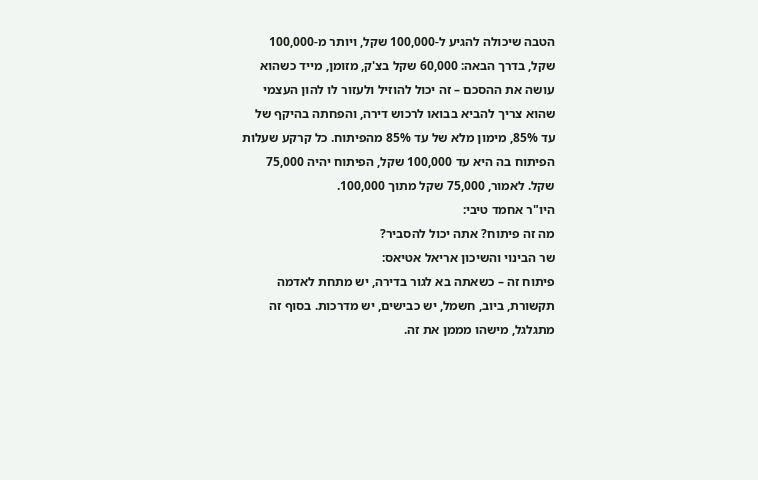הטבה שיכולה להגיע ל-100,000 שקל, ויותר מ-100,000 שקל, בדרך הבאה: 60,000 שקל בצ'ק, מזומן, מייד כשהוא עושה את ההסכם – זה יכול להוזיל ולעזור לו להון העצמי שהוא צריך להביא בבואו לרכוש דירה, והפחתה בהיקף של עד 85%, מימון מלא של עד 85% מהפיתוח. כל קרקע שעלות הפיתוח בה היא עד 100,000 שקל, הפיתוח יהיה 75,000 שקל. לאמור, 75,000 שקל מתוך 100,000.
היו"ר אחמד טיבי:
מה זה פיתוח? אתה יכול להסביר?
שר הבינוי והשיכון אריאל אטיאס:
פיתוח זה – כשאתה בא לגור בדירה, יש מתחת לאדמה תקשורת, ביוב, חשמל, יש כבישים, יש מדרכות. בסוף זה מתגלגל, מישהו מממן את זה.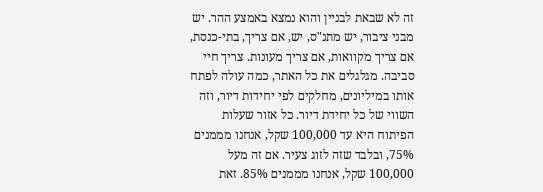זה לא שבאת לבניין והוא נמצא באמצע ההר. יש מבני ציבור, יש מתנ"ס, יש, אם צריך, בתי-כנסת, אם צריך מקוואות, אם צריך מעונות. צריך חיי סביבה. מגלגלים את כל האתר, כמה עולה לפתח אותו במיליונים, מחלקים לפי יחידות דיור, וזה השווי של כל יחידת דיור. כל אזור שעלות הפיתוח היא עד 100,000 שקל, אנחנו מממנים 75%, ובלבד שזה לזוג צעיר. אם זה מעל 100,000 שקל, אנחנו מממנים 85%. זאת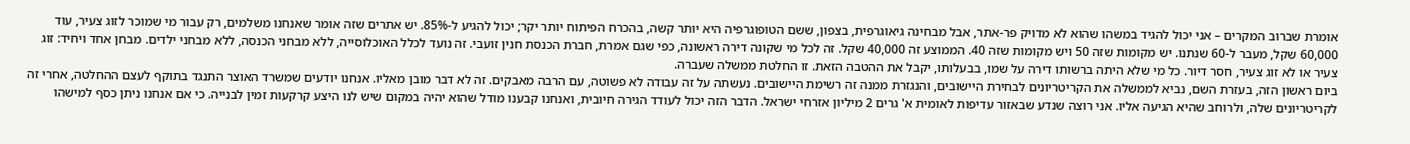אומרת שברוב המקרים – אני יכול להגיד במשהו שהוא לא מדויק פר-אתר, אבל מבחינה גיאוגרפית, בצפון, ששם הטופוגרפיה היא יותר קשה, בהכרח הפיתוח יותר יקר; יכול להגיע ל-85%. יש אתרים שזה אומר שאנחנו משלמים, רק עבור מי שמוכר לזוג צעיר, עוד 60,000 שקל, מעבר ל-60 שנתנו. יש מקומות שזה 50 ויש מקומות שזה 40. הממוצע זה 40,000 שקל. זה לכל מי שקונה דירה ראשונה, כפי שגם אמרת, חברת הכנסת חנין זועבי. זה נועד לכלל האוכלוסייה, ללא מבחני הכנסה, ללא מבחני ילדים. מבחן אחד ויחיד: זוג צעיר או לא זוג צעיר, חסר דיור. כל מי שלא היתה ברשותו דירה על שמו, בבעלותו, יקבל את ההטבה הזאת. זו החלטת ממשלה שעברה.
ביום ראשון הזה, בעזרת השם, נביא לממשלה את הקריטריונים לבחירת היישובים, והנגזרת ממנה זה רשימת היישובים. נעשתה על זה עבודה לא פשוטה, עם הרבה מאבקים. זה לא דבר מובן מאליו. אנחנו יודעים שמשרד האוצר התנגד בתוקף לעצם ההחלטה, אחרי זה לקריטריונים שלה, ולרוחב שהיא הגיעה אליו. אני רוצה שנדע שבאזור עדיפות לאומית א' גרים 2 מיליון אזרחי ישראל. הדבר הזה יכול לעודד הגירה חיובית, ואנחנו קבענו מודל שהוא יהיה במקום שיש לנו היצע קרקעות זמין לבנייה. כי אם אנחנו ניתן כסף למישהו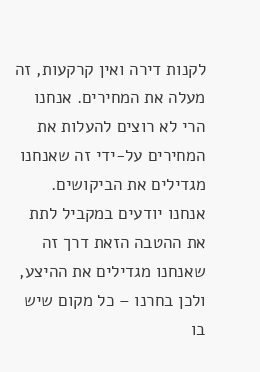לקנות דירה ואין קרקעות, זה מעלה את המחירים. אנחנו הרי לא רוצים להעלות את המחירים על-ידי זה שאנחנו מגדילים את הביקושים. אנחנו יודעים במקביל לתת את ההטבה הזאת דרך זה שאנחנו מגדילים את ההיצע, ולכן בחרנו – כל מקום שיש בו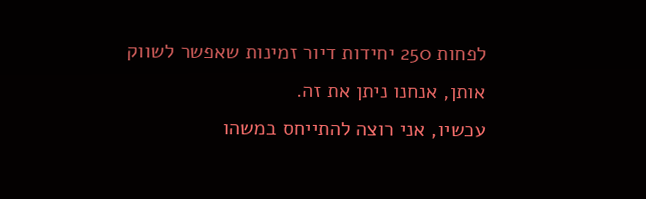לפחות 250 יחידות דיור זמינות שאפשר לשווק אותן, אנחנו ניתן את זה.
עכשיו, אני רוצה להתייחס במשהו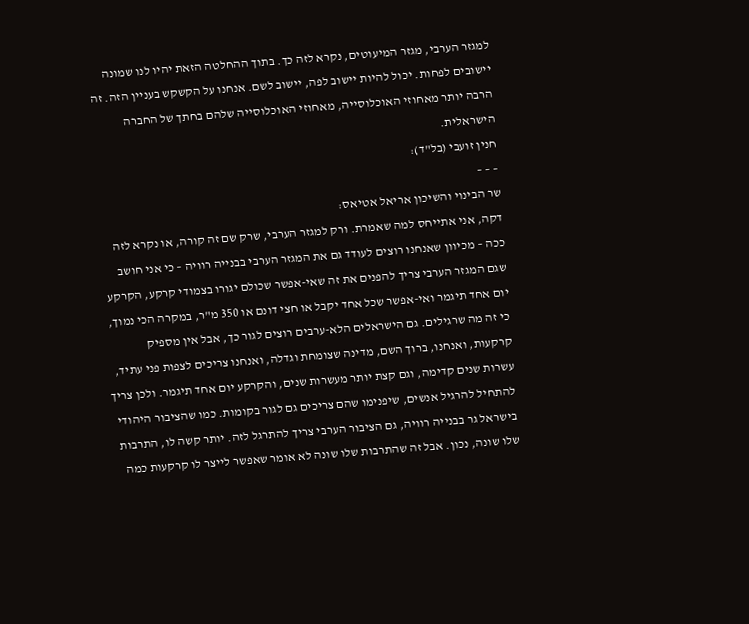למגזר הערבי, מגזר המיעוטים, נקרא לזה כך. בתוך ההחלטה הזאת יהיו לנו שמונה יישובים לפחות. יכול להיות יישוב לפה, יישוב לשם. אנחנו על הקשקש בעניין הזה. זה הרבה יותר מאחוזי האוכלוסייה, מאחוזי האוכלוסייה שלהם בחתך של החברה הישראלית.
חנין זועבי (בל"ד):
– – –
שר הבינוי והשיכון אריאל אטיאס:
דקה, אני אתייחס למה שאמרת. ורק למגזר הערבי, שרק שם זה קורה, או נקרא לזה ככה – מכיוון שאנחנו רוצים לעודד גם את המגזר הערבי בבנייה רוויה – כי אני חושב שגם המגזר הערבי צריך להפנים את זה שאי-אפשר שכולם יגורו בצמודי קרקע, הקרקע יום אחד תיגמר ואי-אפשר שכל אחד יקבל או חצי דונם או 350 מ"ר, במקרה הכי נמוך, כי זה מה שרגילים. גם הישראלים הלא-ערבים רוצים לגור כך, אבל אין מספיק קרקעות, ואנחנו, ברוך השם, מדינה שצומחת וגדלה, ואנחנו צריכים לצפות פני עתיד, עשרות שנים קדימה, וגם קצת יותר מעשרות שנים, והקרקע יום אחד תיגמר. ולכן צריך להתחיל להרגיל אנשים, שיפנימו שהם צריכים גם לגור בקומות. כמו שהציבור היהודי בישראל גר בבנייה רוויה, גם הציבור הערבי צריך להתרגל לזה. יותר קשה לו, התרבות שלו שונה, נכון. אבל זה שהתרבות שלו שונה לא אומר שאפשר לייצר לו קרקעות כמה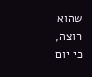שהוא רוצה, כי יום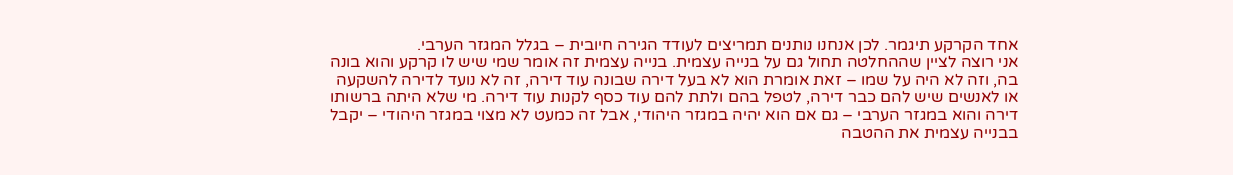אחד הקרקע תיגמר. לכן אנחנו נותנים תמריצים לעודד הגירה חיובית – בגלל המגזר הערבי.
אני רוצה לציין שההחלטה תחול גם על בנייה עצמית. בנייה עצמית זה אומר שמי שיש לו קרקע והוא בונה בה, וזה לא היה על שמו – זאת אומרת הוא לא בעל דירה שבונה עוד דירה, זה לא נועד לדירה להשקעה או לאנשים שיש להם כבר דירה, לטפל בהם ולתת להם עוד כסף לקנות עוד דירה. מי שלא היתה ברשותו דירה והוא במגזר הערבי – גם אם הוא יהיה במגזר היהודי, אבל זה כמעט לא מצוי במגזר היהודי – יקבל בבנייה עצמית את ההטבה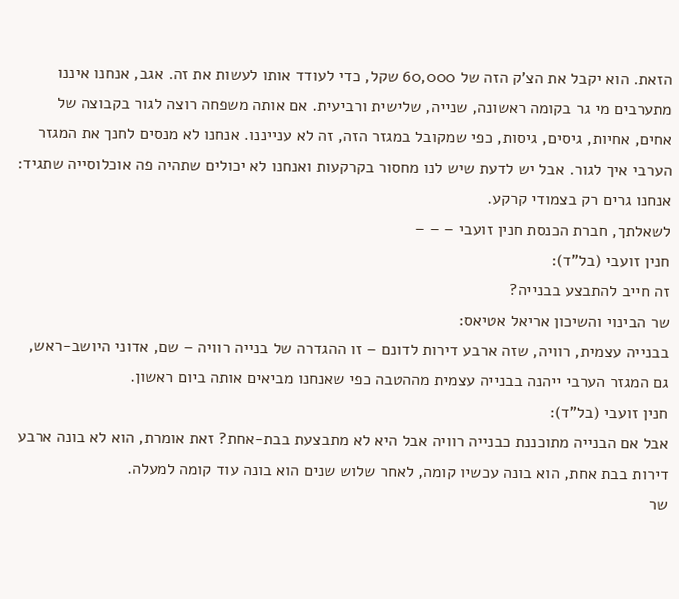הזאת. הוא יקבל את הצ'ק הזה של 60,000 שקל, כדי לעודד אותו לעשות את זה. אגב, אנחנו איננו מתערבים מי גר בקומה ראשונה, שנייה, שלישית ורביעית. אם אותה משפחה רוצה לגור בקבוצה של אחים, אחיות, גיסים, גיסות, כפי שמקובל במגזר הזה, זה לא ענייננו. אנחנו לא מנסים לחנך את המגזר הערבי איך לגור. אבל יש לדעת שיש לנו מחסור בקרקעות ואנחנו לא יכולים שתהיה פה אוכלוסייה שתגיד: אנחנו גרים רק בצמודי קרקע.
לשאלתך, חברת הכנסת חנין זועבי – – –
חנין זועבי (בל"ד):
זה חייב להתבצע בבנייה?
שר הבינוי והשיכון אריאל אטיאס:
בבנייה עצמית, רוויה, שזה ארבע דירות לדונם – זו ההגדרה של בנייה רוויה – שם, אדוני היושב-ראש, גם המגזר הערבי ייהנה בבנייה עצמית מההטבה כפי שאנחנו מביאים אותה ביום ראשון.
חנין זועבי (בל"ד):
אבל אם הבנייה מתוכננת כבנייה רוויה אבל היא לא מתבצעת בבת-אחת? זאת אומרת, הוא לא בונה ארבע דירות בבת אחת, הוא בונה עכשיו קומה, לאחר שלוש שנים הוא בונה עוד קומה למעלה.
שר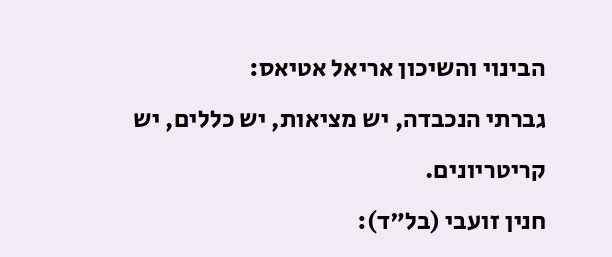הבינוי והשיכון אריאל אטיאס:
גברתי הנכבדה, יש מציאות, יש כללים, יש קריטריונים.
חנין זועבי (בל"ד):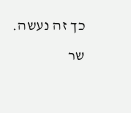כך זה נעשה.
שר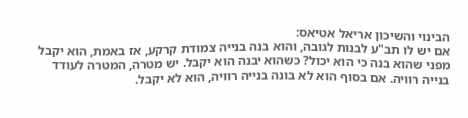הבינוי והשיכון אריאל אטיאס:
אם יש לו תב"ע לבנות לגובה, והוא בנה בנייה צמודת קרקע, אז באמת, הוא יקבל מפני שהוא בנה כי הוא יכול? כשהוא יבנה הוא יקבל. יש מטרה, המטרה לעודד בנייה רוויה. אם בסוף הוא לא בונה בנייה רוויה, הוא לא יקבל.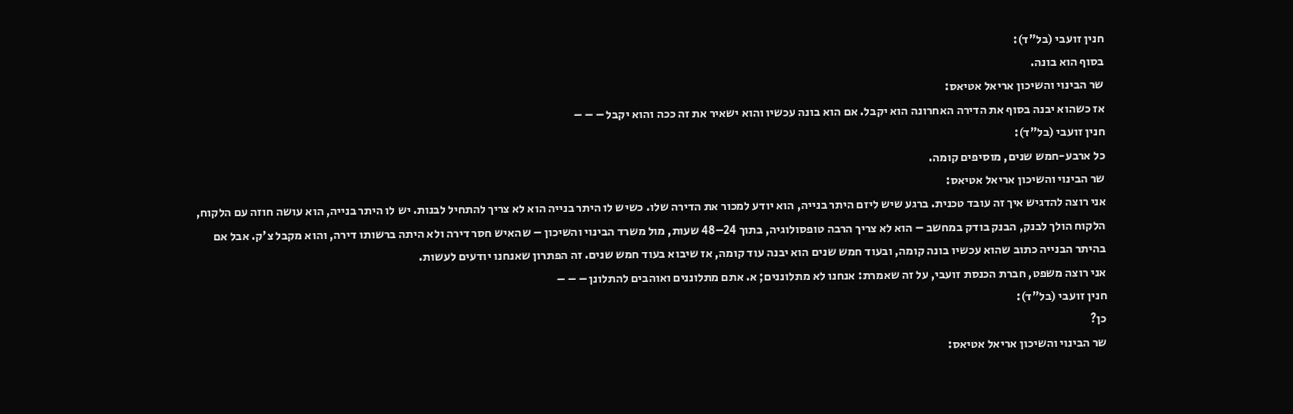חנין זועבי (בל"ד):
בסוף הוא בונה.
שר הבינוי והשיכון אריאל אטיאס:
אז כשהוא יבנה בסוף את הדירה האחרונה הוא יקבל. אם הוא בונה עכשיו והוא ישאיר את זה ככה והוא יקבל – – –
חנין זועבי (בל"ד):
כל ארבע-חמש שנים, מוסיפים קומה.
שר הבינוי והשיכון אריאל אטיאס:
אני רוצה להדגיש איך זה עובד טכנית. ברגע שיש ליזם היתר בנייה, הוא יודע למכור את הדירה שלו. כשיש לו היתר בנייה הוא לא צריך להתחיל לבנות. יש לו היתר בנייה, הוא עושה חוזה עם הלקוח, הלקוח הולך לבנק, הבנק בודק במחשב – הוא לא צריך הרבה טופסולוגיה, בתוך 24–48 שעות, מול משרד הבינוי והשיכון – שהאיש חסר דירה ולא היתה ברשותו דירה, והוא מקבל צ'ק. אבל אם בהיתר הבנייה כתוב שהוא עכשיו בונה קומה, ובעוד חמש שנים הוא יבנה עוד קומה, אז שיבוא בעוד חמש שנים. זה הפתרון שאנחנו יודעים לעשות.
אני רוצה משפט, חברת הכנסת זועבי, על זה שאמרת: אנחנו לא מתלוננים; א. אתם מתלוננים ואוהבים להתלונן – – –
חנין זועבי (בל"ד):
כן?
שר הבינוי והשיכון אריאל אטיאס: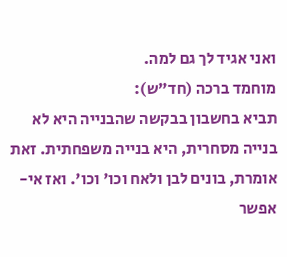ואני אגיד לך גם למה.
מוחמד ברכה (חד"ש):
תביא בחשבון בבקשה שהבנייה היא לא בנייה מסחרית, היא בנייה משפחתית. זאת אומרת, בונים לבן ולאח וכו' וכו'. ואז אי-אפשר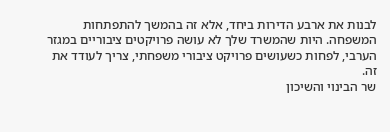לבנות את ארבע הדירות ביחד, אלא זה בהמשך להתפתחות המשפחה. היות שהמשרד שלך לא עושה פרויקטים ציבוריים במגזר הערבי, לפחות כשעושים פרויקט ציבורי משפחתי, צריך לעודד את זה.
שר הבינוי והשיכון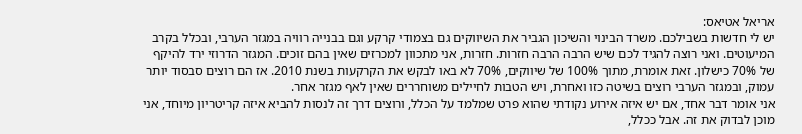אריאל אטיאס:
יש לי חדשות בשבילכם. משרד הבינוי והשיכון הגביר את השיווקים גם בצמודי קרקע וגם בבנייה רוויה במגזר הערבי, ובכלל בקרב המיעוטים. ואני רוצה להגיד לכם שיש הרבה הרבה חזרות. חזרות, אני מתכוון למכרזים שאין בהם זוכים. המגזר הדרוזי ירד להיקף של 70% כישלון. זאת אומרת, מתוך 100% של שיווקים, 70% לא באו לבקש את הקרקעות בשנת 2010. אז הם רוצים סבסוד יותר עמוק, ובמגזר הערבי רוצים בשיטה כזו ואחרת, ויש הטבות לחיילים משוחררים שאין לאף מגזר אחר.
אני אומר דבר אחד, אם יש איזה אירוע נקודתי שהוא פרט שמלמד על הכלל, ורוצים דרך זה לנסות להביא איזה קריטריון מיוחד, אני מוכן לבדוק את זה. אבל ככלל,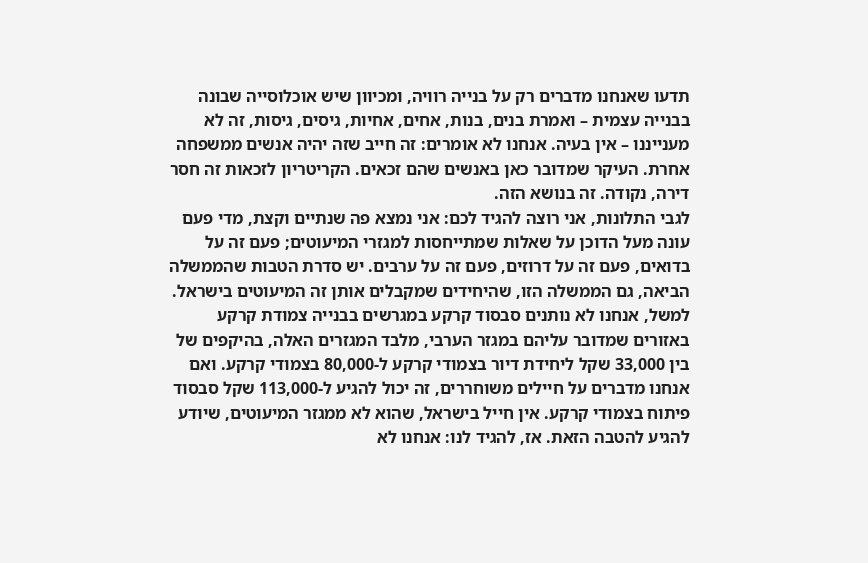תדעו שאנחנו מדברים רק על בנייה רוויה, ומכיוון שיש אוכלוסייה שבונה בבנייה עצמית – ואמרת בנים, בנות, אחים, אחיות, גיסים, גיסות, זה לא מענייננו – אין בעיה. אנחנו לא אומרים: זה חייב שזה יהיה אנשים ממשפחה אחרת. העיקר שמדובר כאן באנשים שהם זכאים. הקריטריון לזכאות זה חסר דירה, נקודה. זה בנושא הזה.
לגבי התלונות, אני רוצה להגיד לכם: אני נמצא פה שנתיים וקצת, מדי פעם עונה מעל הדוכן על שאלות שמתייחסות למגזרי המיעוטים; פעם זה על בדואים, פעם זה על דרוזים, פעם זה על ערבים. יש סדרת הטבות שהממשלה הביאה, גם הממשלה הזו, שהיחידים שמקבלים אותן זה המיעוטים בישראל. למשל, אנחנו לא נותנים סבסוד קרקע במגרשים בבנייה צמודת קרקע באזורים שמדובר עליהם במגזר הערבי, מלבד המגזרים האלה, בהיקפים של בין 33,000 שקל ליחידת דיור בצמודי קרקע ל-80,000 בצמודי קרקע. ואם אנחנו מדברים על חיילים משוחררים, זה יכול להגיע ל-113,000 שקל סבסוד פיתוח בצמודי קרקע. אין חייל בישראל, שהוא לא ממגזר המיעוטים, שיודע להגיע להטבה הזאת. אז, להגיד לנו: אנחנו לא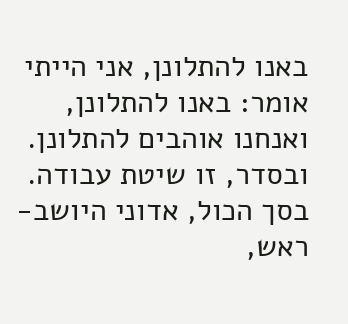באנו להתלונן, אני הייתי אומר: באנו להתלונן, ואנחנו אוהבים להתלונן. ובסדר, זו שיטת עבודה.
בסך הכול, אדוני היושב-ראש,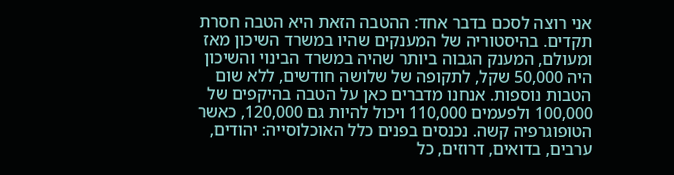אני רוצה לסכם בדבר אחד: ההטבה הזאת היא הטבה חסרת תקדים. בהיסטוריה של המענקים שהיו במשרד השיכון מאז ומעולם, המענק הגבוה ביותר שהיה במשרד הבינוי והשיכון היה 50,000 שקל, לתקופה של שלושה חודשים, ללא שום הטבות נוספות. אנחנו מדברים כאן על הטבה בהיקפים של 100,000 ולפעמים 110,000 ויכול להיות גם 120,000, כאשר הטופוגרפיה קשה. נכנסים בפנים כלל האוכלוסייה: יהודים, ערבים, בדואים, דרוזים, כל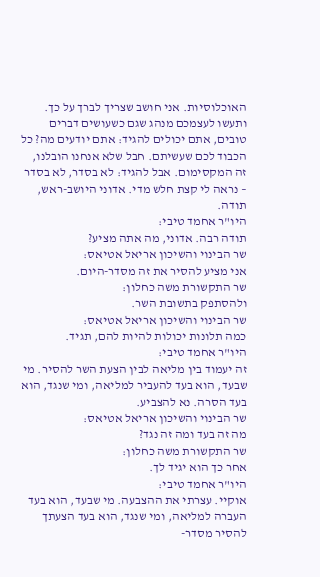האוכלוסיות. אני חושב שצריך לברך על כך. ותעשו לעצמכם מנהג שגם כשעושים דברים טובים, אתם יכולים להגיד: אתם יודעים מה? כל הכבוד לכם שעשיתם. חבל שלא אנחנו הובלנו, זה המקסימום. אבל להגיד: לא בסדר, לא בסדר – נראה לי קצת חלש מדי. אדוני היושב-ראש, תודה.
היו"ר אחמד טיבי:
תודה רבה. אדוני, מה אתה מציע?
שר הבינוי והשיכון אריאל אטיאס:
אני מציע להסיר את זה מסדר-היום.
שר התקשורת משה כחלון:
ולהסתפק בתשובת השר.
שר הבינוי והשיכון אריאל אטיאס:
כמה תלונות יכולות להיות להם, תגיד.
היו"ר אחמד טיבי:
זה יעמוד בין מליאה לבין הצעת השר להסיר. מי שבעד, הוא בעד להעביר למליאה, ומי שנגד, הוא בעד הסרה. נא להצביע.
שר הבינוי והשיכון אריאל אטיאס:
מה זה בעד ומה זה נגד?
שר התקשורת משה כחלון:
אחר כך הוא יגיד לך.
היו"ר אחמד טיבי:
אוקיי. עצרתי את ההצבעה. מי שבעד, הוא בעד העברה למליאה, ומי שנגד, הוא בעד הצעתך להסיר מסדר-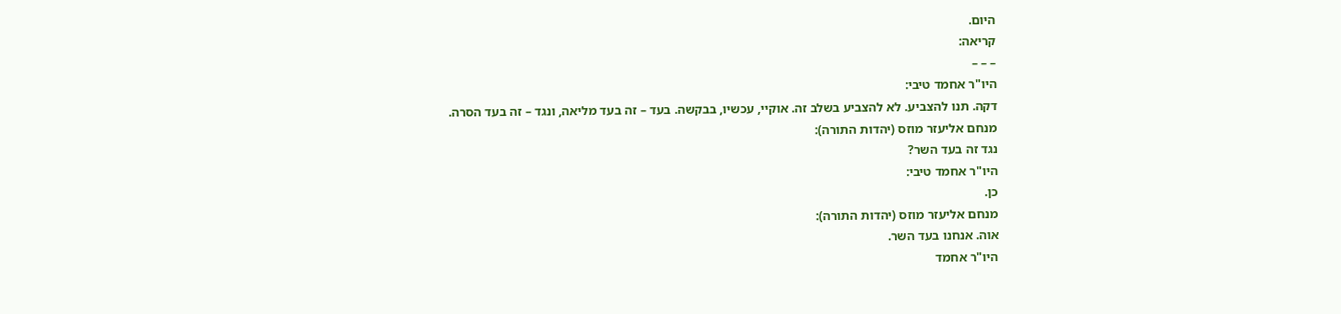היום.
קריאה:
– – –
היו"ר אחמד טיבי:
דקה. תנו להצביע. לא להצביע בשלב זה. אוקיי, עכשיו, בבקשה. בעד – זה בעד מליאה, ונגד – זה בעד הסרה.
מנחם אליעזר מוזס (יהדות התורה):
נגד זה בעד השר?
היו"ר אחמד טיבי:
כן.
מנחם אליעזר מוזס (יהדות התורה):
אוה. אנחנו בעד השר.
היו"ר אחמד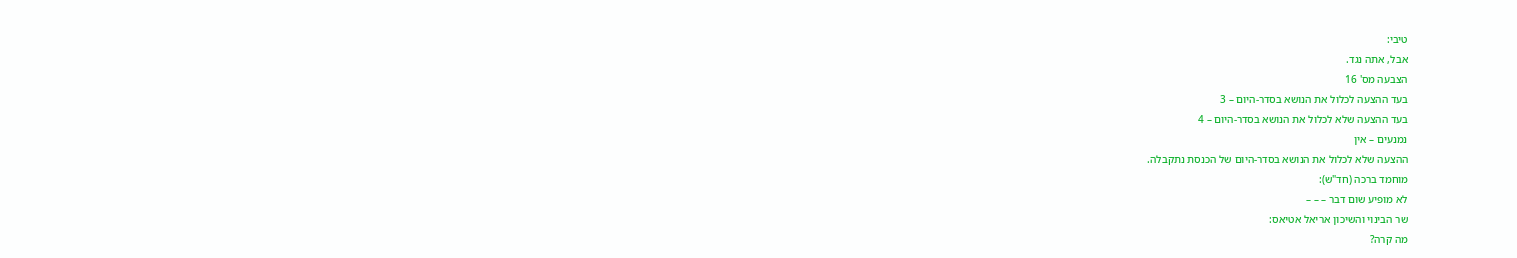טיבי:
אבל, אתה נגד.
הצבעה מס' 16
בעד ההצעה לכלול את הנושא בסדר-היום – 3
בעד ההצעה שלא לכלול את הנושא בסדר-היום – 4
נמנעים – אין
ההצעה שלא לכלול את הנושא בסדר-היום של הכנסת נתקבלה.
מוחמד ברכה (חד"ש):
לא מופיע שום דבר – – –
שר הבינוי והשיכון אריאל אטיאס:
מה קרה?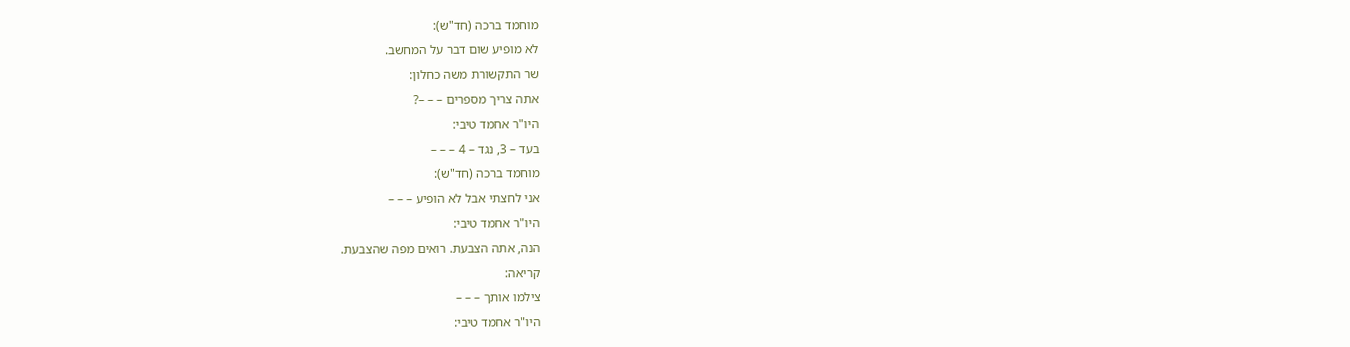מוחמד ברכה (חד"ש):
לא מופיע שום דבר על המחשב.
שר התקשורת משה כחלון:
אתה צריך מספרים – – –?
היו"ר אחמד טיבי:
בעד – 3, נגד – 4 – – –
מוחמד ברכה (חד"ש):
אני לחצתי אבל לא הופיע – – –
היו"ר אחמד טיבי:
הנה, אתה הצבעת. רואים מפה שהצבעת.
קריאה:
צילמו אותך – – –
היו"ר אחמד טיבי: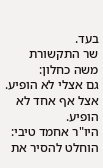בעד.
שר התקשורת משה כחלון:
גם אצלי לא הופיע. אצל אף אחד לא הופיע.
היו"ר אחמד טיבי:
הוחלט להסיר את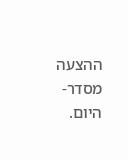ההצעה מסדר-היום.